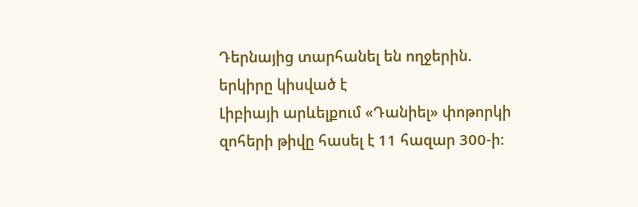Դերնայից տարհանել են ողջերին. երկիրը կիսված է
Լիբիայի արևելքում «Դանիել» փոթորկի զոհերի թիվը հասել է 11 հազար 300-ի։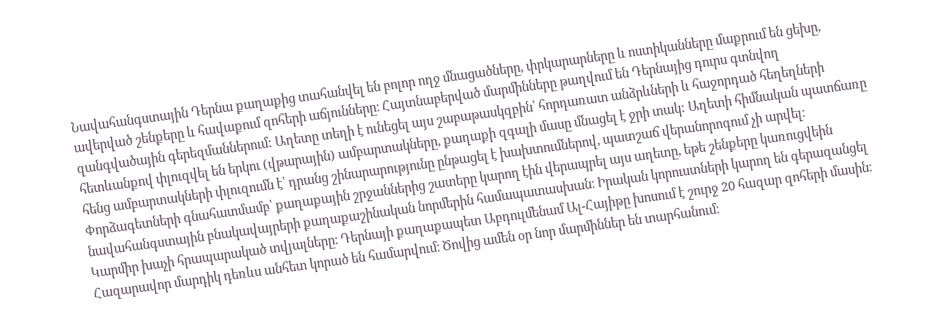Նավահանգստային Դերնա քաղաքից տահանվել են բոլոր ողջ մնացածները, փրկարարները և ոստիկանները մաքրում են ցեխը, ավերված շենքերը և հավաքում զոհերի աճյունները։ Հայտնաբերված մարմինները թաղվում են Դերնայից դուրս գտնվող զանգվածային գերեզմաններում: Աղետը տեղի է ունեցել այս շաբաթասկզբին՝ հորդառատ անձրևների և հաջորդած հեղեղների հետևանքով փլուզվել են երկու (վթարային) ամբարտակները, քաղաքի զգալի մասը մնացել է ջրի տակ: Աղետի հիմնական պատճառը հենց ամբարտակների փլուզումն է՝ դրանց շինարարությունը ընթացել է խախտումներով, պատշաճ վերանորոգում չի արվել։ Փորձագետների գնահատմամբ՝ քաղաքային շրջաններից շատերը կարող էին վերապրել այս աղետը, եթե շենքերը կառուցվեին նավահանգստային բնակավայրերի քաղաքաշինական նորմերին համապատասխան։ Իրական կորուստների կարող են գերազանցել Կարմիր խաչի հրապարակած տվյալները։ Դերնայի քաղաքապետ Աբդուլմենամ Ալ-Հայիթը խոսում է շուրջ 20 հազար զոհերի մասին։ Հազարավոր մարդիկ դեռևս անհետ կորած են համարվում։ Ծովից ամեն օր նոր մարմիններ են տարհանում։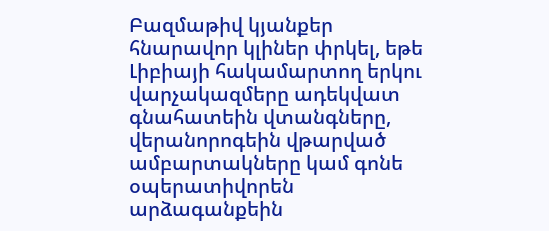Բազմաթիվ կյանքեր հնարավոր կլիներ փրկել, եթե Լիբիայի հակամարտող երկու վարչակազմերը ադեկվատ գնահատեին վտանգները, վերանորոգեին վթարված ամբարտակները կամ գոնե օպերատիվորեն արձագանքեին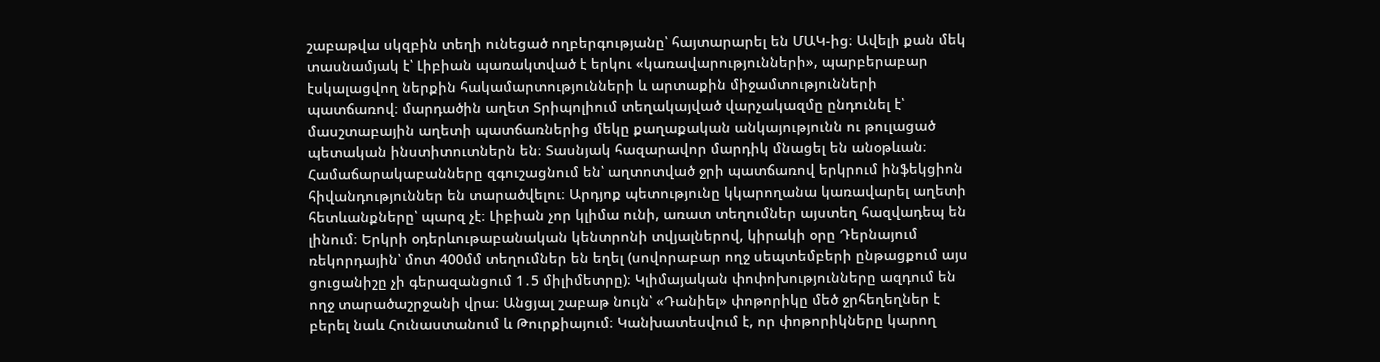շաբաթվա սկզբին տեղի ունեցած ողբերգությանը՝ հայտարարել են ՄԱԿ-ից։ Ավելի քան մեկ տասնամյակ է՝ Լիբիան պառակտված է երկու «կառավարությունների», պարբերաբար էսկալացվող ներքին հակամարտությունների և արտաքին միջամտությունների պատճառով։ մարդածին աղետ Տրիպոլիում տեղակայված վարչակազմը ընդունել է՝ մասշտաբային աղետի պատճառներից մեկը քաղաքական անկայությունն ու թուլացած պետական ինստիտուտներն են։ Տասնյակ հազարավոր մարդիկ մնացել են անօթևան։ Համաճարակաբանները զգուշացնում են՝ աղտոտված ջրի պատճառով երկրում ինֆեկցիոն հիվանդություններ են տարածվելու։ Արդյոք պետությունը կկարողանա կառավարել աղետի հետևանքները՝ պարզ չէ։ Լիբիան չոր կլիմա ունի, առատ տեղումներ այստեղ հազվադեպ են լինում։ Երկրի օդերևութաբանական կենտրոնի տվյալներով, կիրակի օրը Դերնայում ռեկորդային՝ մոտ 400մմ տեղումներ են եղել (սովորաբար ողջ սեպտեմբերի ընթացքում այս ցուցանիշը չի գերազանցում 1․5 միլիմետրը)։ Կլիմայական փոփոխությունները ազդում են ողջ տարածաշրջանի վրա։ Անցյալ շաբաթ նույն՝ «Դանիել» փոթորիկը մեծ ջրհեղեղներ է բերել նաև Հունաստանում և Թուրքիայում։ Կանխատեսվում է, որ փոթորիկները կարող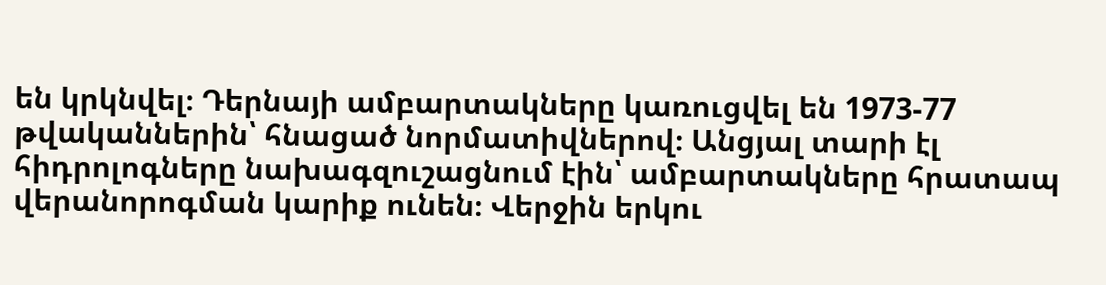են կրկնվել։ Դերնայի ամբարտակները կառուցվել են 1973-77 թվականներին՝ հնացած նորմատիվներով։ Անցյալ տարի էլ հիդրոլոգները նախագզուշացնում էին՝ ամբարտակները հրատապ վերանորոգման կարիք ունեն։ Վերջին երկու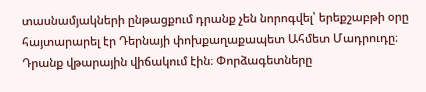տասնամյակների ընթացքում դրանք չեն նորոգվել՝ երեքշաբթի օրը հայտարարել էր Դերնայի փոխքաղաքապետ Ահմետ Մադրուդը։ Դրանք վթարային վիճակում էին։ Փորձագետները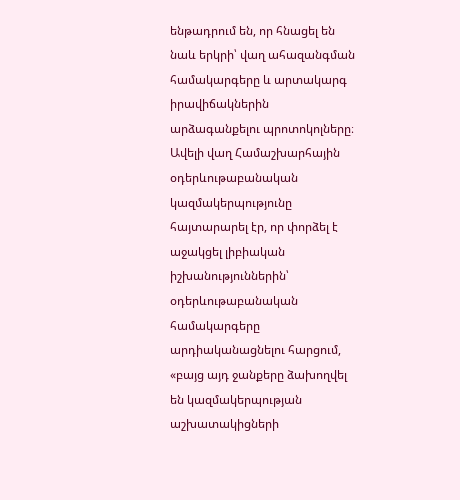ենթադրում են, որ հնացել են նաև երկրի՝ վաղ ահազանգման համակարգերը և արտակարգ իրավիճակներին արձագանքելու պրոտոկոլները։ Ավելի վաղ Համաշխարհային օդերևութաբանական կազմակերպությունը հայտարարել էր, որ փորձել է աջակցել լիբիական իշխանություններին՝ օդերևութաբանական համակարգերը արդիականացնելու հարցում, «բայց այդ ջանքերը ձախողվել են կազմակերպության աշխատակիցների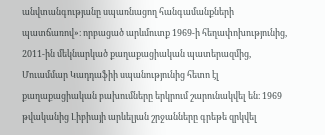անվտանգությանը սպառնացող հանգամանքների պատճառով»։ որբացած արևմուտք 1969-ի հեղափոխությունից, 2011-ին մեկնարկած քաղաքացիական պատերազմից, Մուամմար Կադդաֆիի սպանությունից հետո էլ քաղաքացիական բախումները երկրում շարունակվել են։ 1969 թվականից Լիբիայի արևելյան շրջանները գրեթե զրկվել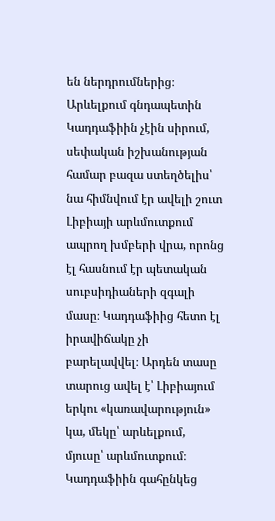են ներդրումներից։ Արևելքում գնդապետին Կադդաֆիին չէին սիրում, սեփական իշխանության համար բազա ստեղծելիս՝ նա հիմնվում էր ավելի շուտ Լիբիայի արևմուտքում ապրող խմբերի վրա, որոնց էլ հասնում էր պետական սուբսիդիաների զգալի մասը։ Կադդաֆիից հետո էլ իրավիճակը չի բարելավվել։ Արդեն տասը տարուց ավել է՝ Լիբիայում երկու «կառավարություն» կա, մեկը՝ արևելքում, մյուսը՝ արևմուտքում։ Կադդաֆիին գահընկեց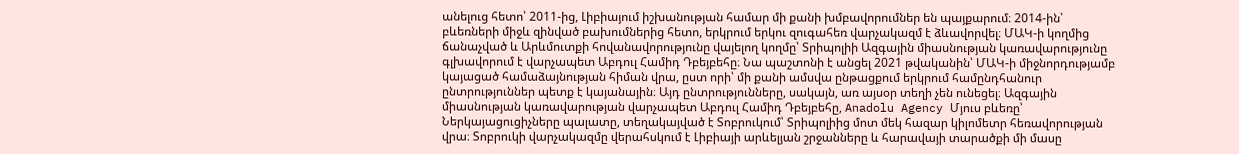անելուց հետո՝ 2011-ից, Լիբիայում իշխանության համար մի քանի խմբավորումներ են պայքարում։ 2014-ին՝ բևեռների միջև զինված բախումներից հետո, երկրում երկու զուգահեռ վարչակազմ է ձևավորվել։ ՄԱԿ-ի կողմից ճանաչված և Արևմուտքի հովանավորությունը վայելող կողմը՝ Տրիպոլիի Ազգային միասնության կառավարությունը գլխավորում է վարչապետ Աբդուլ Համիդ Դբեյբեհը։ Նա պաշտոնի է անցել 2021 թվականին՝ ՄԱԿ-ի միջնորդությամբ կայացած համաձայնության հիման վրա, ըստ որի՝ մի քանի ամսվա ընթացքում երկրում համընդհանուր ընտրություններ պետք է կայանային։ Այդ ընտրությունները, սակայն, առ այսօր տեղի չեն ունեցել։ Ազգային միասնության կառավարության վարչապետ Աբդուլ Համիդ Դբեյբեհը, Anadolu Agency Մյուս բևեռը՝ Ներկայացուցիչները պալատը, տեղակայված է Տոբրուկում՝ Տրիպոլիից մոտ մեկ հազար կիլոմետր հեռավորության վրա։ Տոբրուկի վարչակազմը վերահսկում է Լիբիայի արևելյան շրջանները և հարավայի տարածքի մի մասը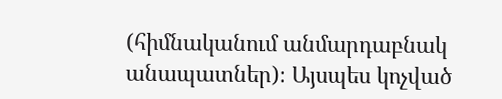(հիմնականում անմարդաբնակ անապատներ)։ Այսպես կոչված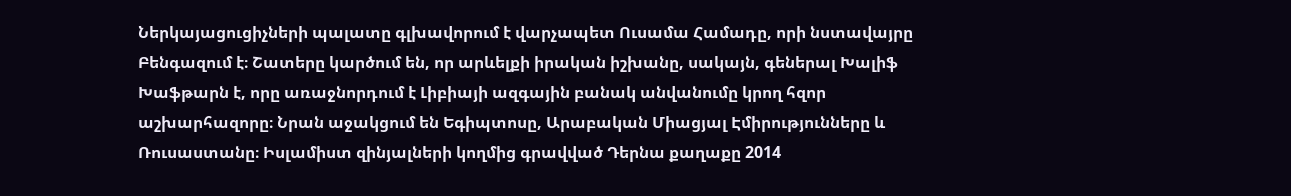Ներկայացուցիչների պալատը գլխավորում է վարչապետ Ուսամա Համադը, որի նստավայրը Բենգազում է։ Շատերը կարծում են, որ արևելքի իրական իշխանը, սակայն, գեներալ Խալիֆ Խաֆթարն է, որը առաջնորդում է Լիբիայի ազգային բանակ անվանումը կրող հզոր աշխարհազորը։ Նրան աջակցում են Եգիպտոսը, Արաբական Միացյալ Էմիրությունները և Ռուսաստանը։ Իսլամիստ զինյալների կողմից գրավված Դերնա քաղաքը 2014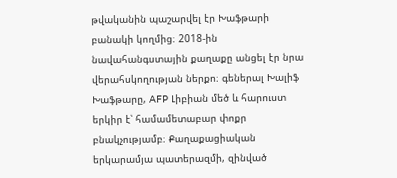թվականին պաշարվել էր Խաֆթարի բանակի կողմից։ 2018-ին նավահանգստային քաղաքը անցել էր նրա վերահսկողության ներքո։ գեներալ Խալիֆ Խաֆթարը, AFP Լիբիան մեծ և հարուստ երկիր է՝ համամետաբար փոքր բնակչությամբ։ Քաղաքացիական երկարամյա պատերազմի, զինված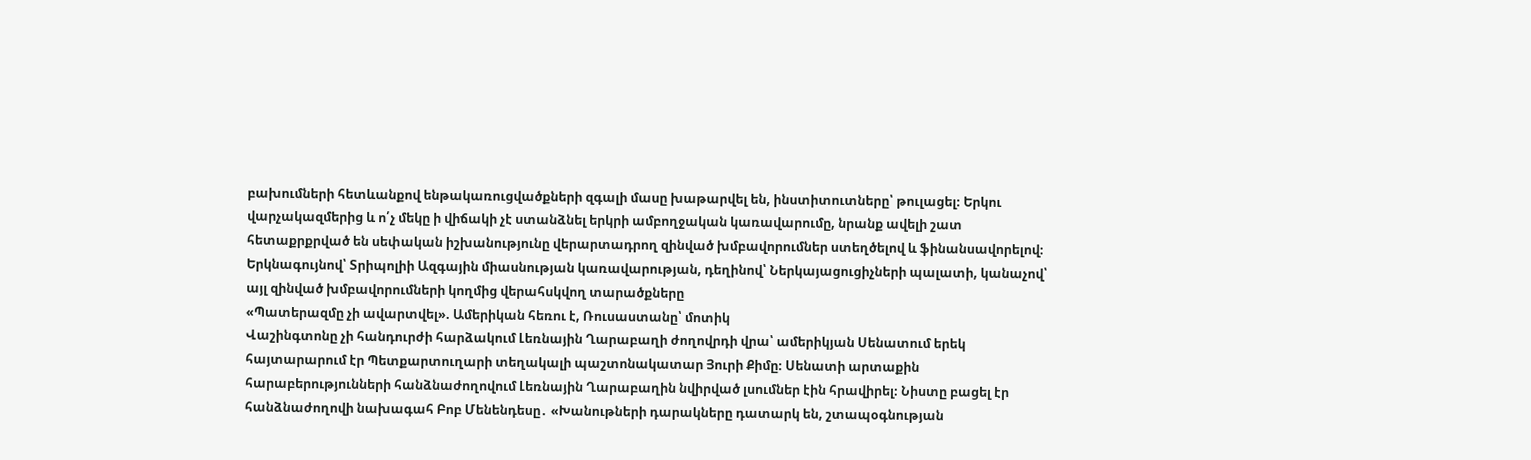բախումների հետևանքով ենթակառուցվածքների զգալի մասը խաթարվել են, ինստիտուտները՝ թուլացել։ Երկու վարչակազմերից և ո՛չ մեկը ի վիճակի չէ ստանձնել երկրի ամբողջական կառավարումը, նրանք ավելի շատ հետաքրքրված են սեփական իշխանությունը վերարտադրող զինված խմբավորումներ ստեղծելով և ֆինանսավորելով։ Երկնագույնով՝ Տրիպոլիի Ազգային միասնության կառավարության, դեղինով՝ Ներկայացուցիչների պալատի, կանաչով՝ այլ զինված խմբավորումների կողմից վերահսկվող տարածքները
«Պատերազմը չի ավարտվել». Ամերիկան հեռու է, Ռուսաստանը՝ մոտիկ
Վաշինգտոնը չի հանդուրժի հարձակում Լեռնային Ղարաբաղի ժողովրդի վրա՝ ամերիկյան Սենատում երեկ հայտարարում էր Պետքարտուղարի տեղակալի պաշտոնակատար Յուրի Քիմը։ Սենատի արտաքին հարաբերությունների հանձնաժողովում Լեռնային Ղարաբաղին նվիրված լսումներ էին հրավիրել։ Նիստը բացել էր հանձնաժողովի նախագահ Բոբ Մենենդեսը․ «Խանութների դարակները դատարկ են, շտապօգնության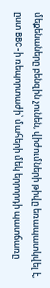մեքենաները բենզին չունեն, վիժումների թիվը եռապատկվել է, ըստ BBC-ի ռեպորտաժի՝ մահերի մեկ երրորդի պատճառը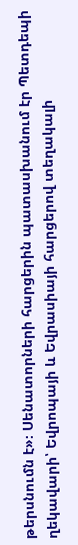թերսնումն է»։ Սենատորների հարցերին պատասխանում էր Պետդեպի ղեկավարի՝ Եվրոպայի և Եվրասիայի հարցերով տեղակալի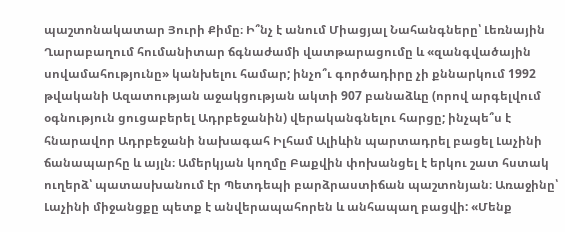պաշտոնակատար Յուրի Քիմը։ Ի՞նչ է անում Միացյալ Նահանգները՝ Լեռնային Ղարաբաղում հումանիտար ճգնաժամի վատթարացումը և «զանգվածային սովամահությունը» կանխելու համար; ինչո՞ւ գործադիրը չի քննարկում 1992 թվականի Ազատության աջակցության ակտի 907 բանաձևը (որով արգելվում օգնություն ցուցաբերել Ադրբեջանին) վերականգնելու հարցը; ինչպե՞ս է հնարավոր Ադրբեջանի նախագահ Իլհամ Ալիևին պարտադրել բացել Լաչինի ճանապարհը և այլն։ Ամերկյան կողմը Բաքվին փոխանցել է երկու շատ հստակ ուղերձ՝ պատասխանում էր Պետդեպի բարձրաստիճան պաշտոնյան։ Առաջինը՝ Լաչինի միջանցքը պետք է անվերապահորեն և անհապաղ բացվի: «Մենք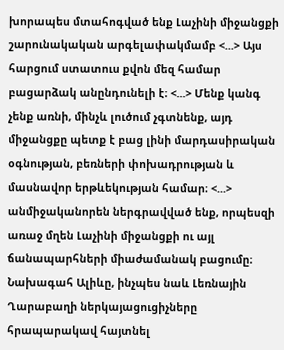խորապես մտահոգված ենք Լաչինի միջանցքի շարունակական արգելափակմամբ <...> Այս հարցում ստատուս քվոն մեզ համար բացարձակ անընդունելի է։ <...> Մենք կանգ չենք առնի, մինչև լուծում չգտնենք, այդ միջանցքը պետք է բաց լինի մարդասիրական օգնության, բեռների փոխադրության և մասնավոր երթևեկության համար։ <...> անմիջականորեն ներգրավված ենք, որպեսզի առաջ մղեն Լաչինի միջանցքի ու այլ ճանապարհների միաժամանակ բացումը։ Նախագահ Ալիևը, ինչպես նաև Լեռնային Ղարաբաղի ներկայացուցիչները հրապարակավ հայտնել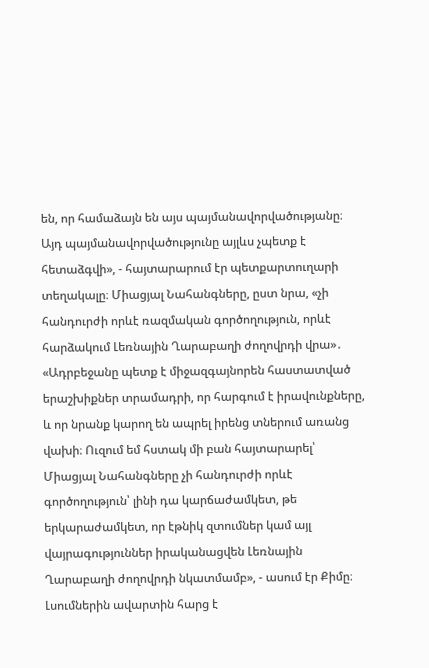են, որ համաձայն են այս պայմանավորվածությանը։ Այդ պայմանավորվածությունը այլևս չպետք է հետաձգվի», - հայտարարում էր պետքարտուղարի տեղակալը։ Միացյալ Նահանգները, ըստ նրա, «չի հանդուրժի որևէ ռազմական գործողություն, որևէ հարձակում Լեռնային Ղարաբաղի ժողովրդի վրա»․ «Ադրբեջանը պետք է միջազգայնորեն հաստատված երաշխիքներ տրամադրի, որ հարգում է իրավունքները, և որ նրանք կարող են ապրել իրենց տներում առանց վախի։ Ուզում եմ հստակ մի բան հայտարարել՝ Միացյալ Նահանգները չի հանդուրժի որևէ գործողություն՝ լինի դա կարճաժամկետ, թե երկարաժամկետ, որ էթնիկ զտումներ կամ այլ վայրագություններ իրականացվեն Լեռնային Ղարաբաղի ժողովրդի նկատմամբ», - ասում էր Քիմը։ Լսումներին ավարտին հարց է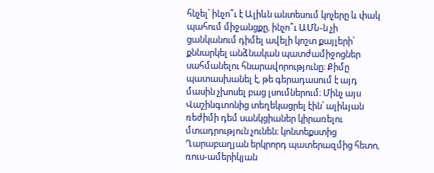հնչել՝ ինչո՞ւ է Ալիևն անտեսում կոչերը և փակ պահում միջանցքը, ինչո՞ւ ԱՄՆ-ն չի ցանկանում դիմել ավելի կոշտ քայլերի՝ քննարկել անձնական պատժամիջոցներ սահմանելու հնարավորությունը։ Քիմը պատասխանել է, թե գերադասում է այդ մասին չխոսել բաց լսումներում։ Մինչ այս Վաշինգտոնից տեղեկացրել էին՝ ալիևյան ռեժիմի դեմ սանկցիաներ կիրառելու մտադրություն չունեն։ կոնտեքստից Ղարաբաղյան երկրորդ պատերազմից հետո, ռուս-ամերիկյան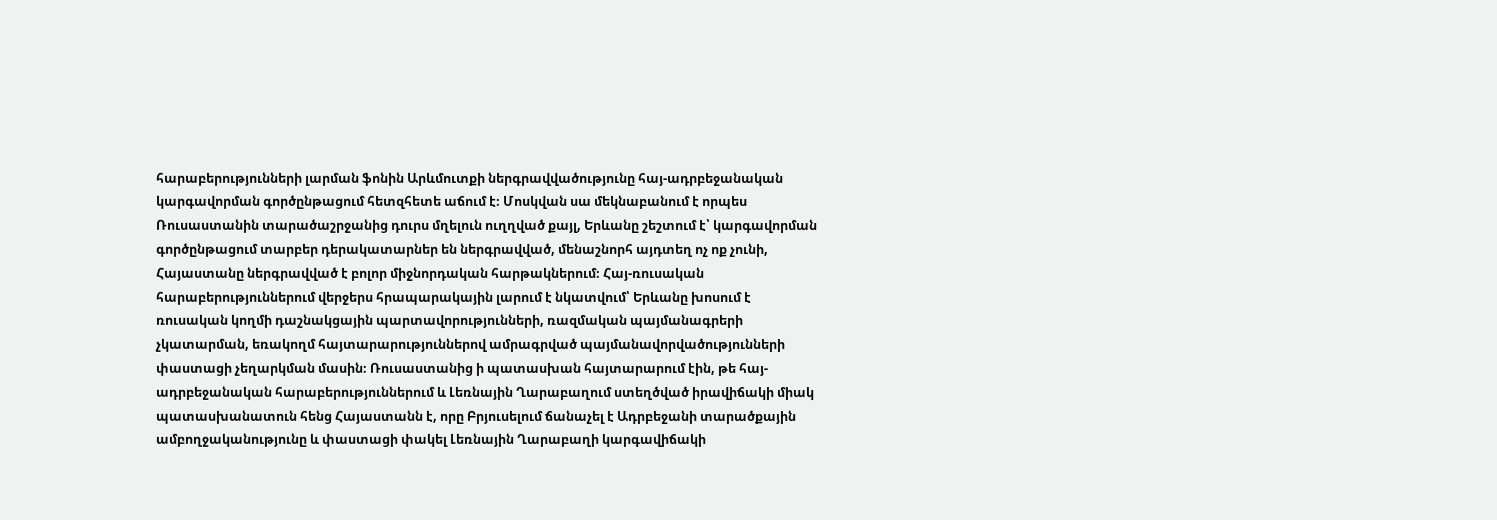հարաբերությունների լարման ֆոնին Արևմուտքի ներգրավվածությունը հայ-ադրբեջանական կարգավորման գործընթացում հետզհետե աճում է։ Մոսկվան սա մեկնաբանում է որպես Ռուսաստանին տարածաշրջանից դուրս մղելուն ուղղված քայլ, Երևանը շեշտում է՝ կարգավորման գործընթացում տարբեր դերակատարներ են ներգրավված, մենաշնորհ այդտեղ ոչ ոք չունի, Հայաստանը ներգրավված է բոլոր միջնորդական հարթակներում։ Հայ-ռուսական հարաբերություններում վերջերս հրապարակային լարում է նկատվում՝ Երևանը խոսում է ռուսական կողմի դաշնակցային պարտավորությունների, ռազմական պայմանագրերի չկատարման, եռակողմ հայտարարություններով ամրագրված պայմանավորվածությունների փաստացի չեղարկման մասին։ Ռուսաստանից ի պատասխան հայտարարում էին, թե հայ-ադրբեջանական հարաբերություններում և Լեռնային Ղարաբաղում ստեղծված իրավիճակի միակ պատասխանատուն հենց Հայաստանն է, որը Բրյուսելում ճանաչել է Ադրբեջանի տարածքային ամբողջականությունը և փաստացի փակել Լեռնային Ղարաբաղի կարգավիճակի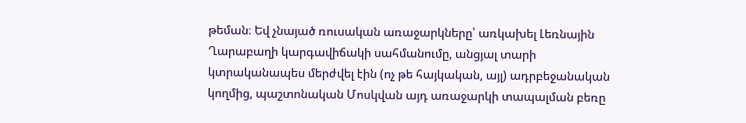թեման։ Եվ չնայած ռուսական առաջարկները՝ առկախել Լեռնային Ղարաբաղի կարգավիճակի սահմանումը, անցյալ տարի կտրականապես մերժվել էին (ոչ թե հայկական, այլ) ադրբեջանական կողմից, պաշտոնական Մոսկվան այդ առաջարկի տապալման բեռը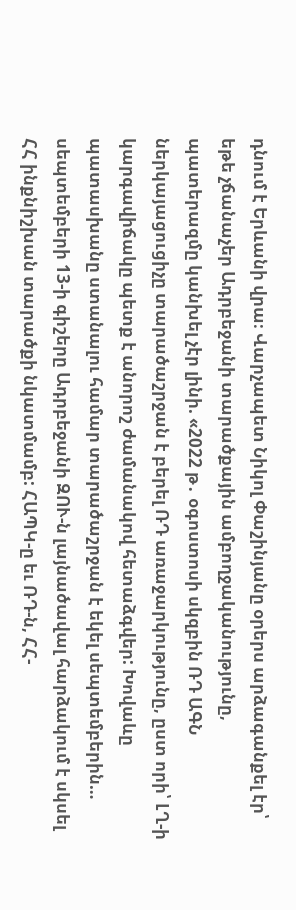դնում է Երևանի վրա։ Վարչապետ Նիկոլ Փաշինյանը օրերս արձագանքել էր՝ եթե չճանաչեր Ադրբեջանի տարածքային ամբողջականությունը, պատերազմը կանխել չէր լինի. «2022 թ․ օգոստոսի սկզբին ՌԴ ԱԳՆ ներկայացուցիչը տարածաշրջան է բերել ՌԴ առաջարկությունը, ըստ որի՝ ԼՂ-ի կարգավիճակը պետք է անորոշ ժամանակով հետաձգվեր: Խովաևը պատասխանը ստանալու համար տարածաշրջան է եկել սեպտեմբերին… սեպտեմբերի 13-ի գիշերը Ադրբեջանի ԶՈՒ-ն լայնածավալ հարձակում է սկսել ՀՀ ինքնիշխան տարածքի նկատմամբ: ՀԱՊԿ-ը եւ ՌԴ-ն, ՀՀ-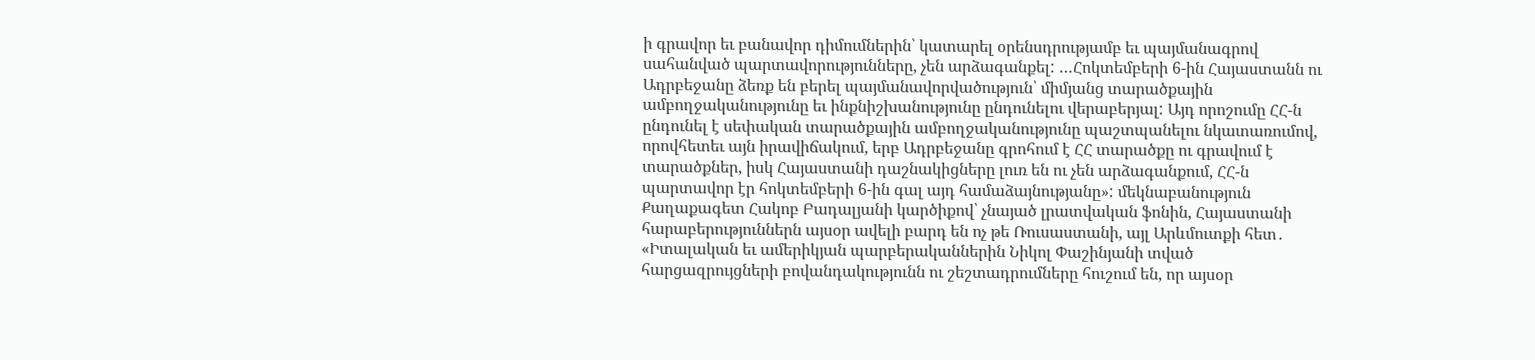ի գրավոր եւ բանավոր դիմումներին՝ կատարել օրենսդրությամբ եւ պայմանագրով սահանված պարտավորությունները, չեն արձագանքել: …Հոկտեմբերի 6-ին Հայաստանն ու Ադրբեջանը ձեռք են բերել պայմանավորվածություն՝ միմյանց տարածքային ամբողջականությունը եւ ինքնիշխանությունը ընդունելու վերաբերյալ: Այդ որոշումը ՀՀ-ն ընդունել է սեփական տարածքային ամբողջականությունը պաշտպանելու նկատառումով, որովհետեւ այն իրավիճակում, երբ Ադրբեջանը գրոհում է ՀՀ տարածքը ու գրավում է տարածքներ, իսկ Հայաստանի դաշնակիցները լուռ են ու չեն արձագանքում, ՀՀ-ն պարտավոր էր հոկտեմբերի 6-ին գալ այդ համաձայնությանը»: մեկնաբանություն Քաղաքագետ Հակոբ Բադալյանի կարծիքով՝ չնայած լրատվական ֆոնին, Հայաստանի հարաբերություններն այսօր ավելի բարդ են ոչ թե Ռուսաստանի, այլ Արևմուտքի հետ․ «Իտալական եւ ամերիկյան պարբերականներին Նիկոլ Փաշինյանի տված հարցազրույցների բովանդակությունն ու շեշտադրումները հուշում են, որ այսօր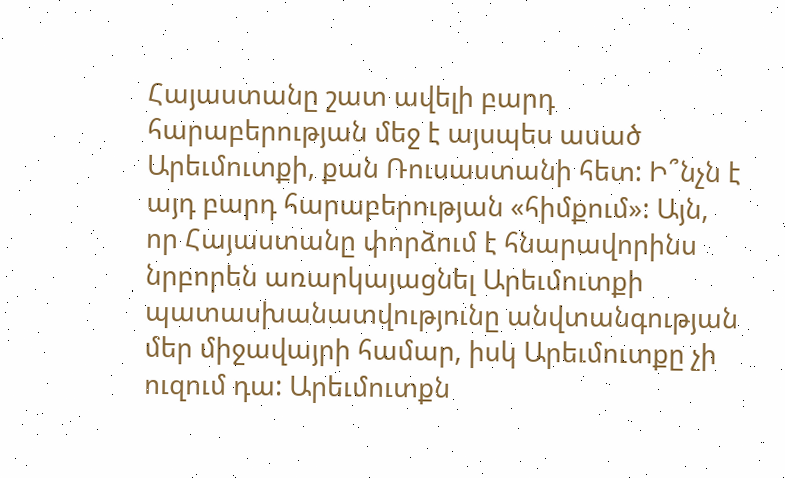Հայաստանը շատ ավելի բարդ հարաբերության մեջ է այսպես ասած Արեւմուտքի, քան Ռուսաստանի հետ: Ի՞նչն է այդ բարդ հարաբերության «հիմքում»: Այն, որ Հայաստանը փորձում է հնարավորինս նրբորեն առարկայացնել Արեւմուտքի պատասխանատվությունը անվտանգության մեր միջավայրի համար, իսկ Արեւմուտքը չի ուզում դա: Արեւմուտքն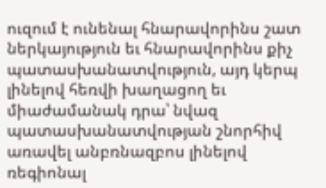ուզում է ունենալ հնարավորինս շատ ներկայություն եւ հնարավորինս քիչ պատասխանատվություն, այդ կերպ լինելով հեռվի խաղացող եւ միաժամանակ դրա՝ նվազ պատասխանատվության շնորհիվ առավել անբռնազբոս լինելով ռեգիոնալ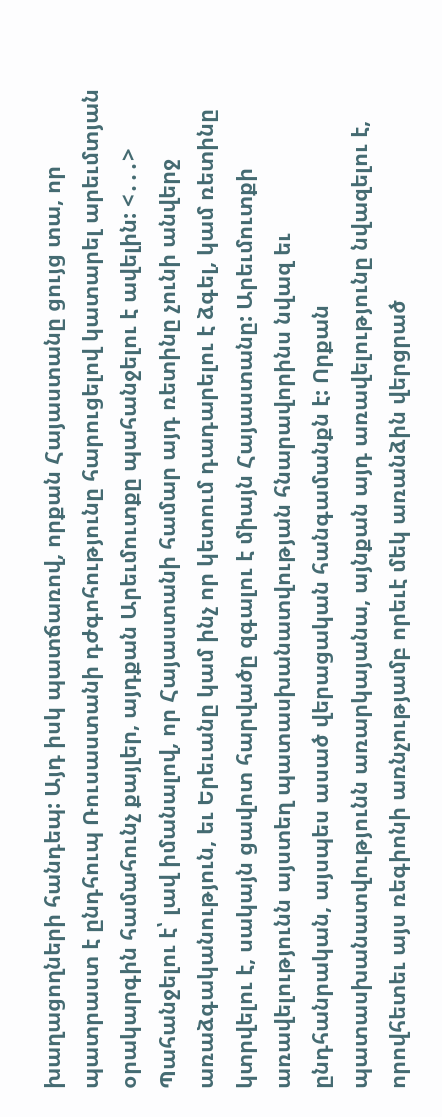խաղացողների հանդեպ: Այդ իսկ պատճառով, որքան Հայաստանը ցույց տա, որ պատրաստ է ընդհուպ Ռուսաստանի դժգոհությունը հարուցելով կատարել արեւմտյան օրակարգին համահունչ քայլեր, այդքան Արեւմուտքը պահանջելու է ավելին: <․․․> Պահանջելու է՝ լավ իմանալով, որ Հայաստանի համար այդ ռետինը չունի անվերջ առաձգականություն, եւ Երեւանը կամ ինչ որ կետում դադարելու է ձգել, կամ ռետինը կտրվելու է, սակայն ցավոտ հարվածը զգալու է միայն Հայաստանը: Արեւմուտքի առավելությունն այստեղ պատասխանատվության հնարավորինս նվազ եւ ընդհանրական, այսպես ասած վերացական հանգամանքն է: Որքան պատասխանատվությունն առարկայանա, այնքան այդ առավելությունը նվազելու է, որովհետեւ այս ռեգիոնի առնչությամբ որեւէ մեկ առանձին վերցրած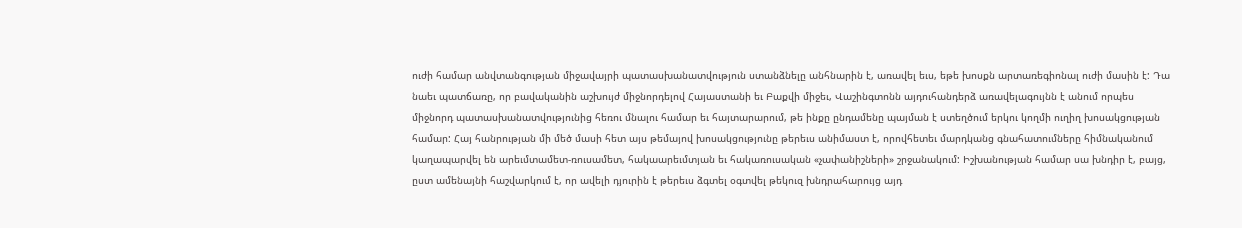ուժի համար անվտանգության միջավայրի պատասխանատվություն ստանձնելը անհնարին է, առավել եւս, եթե խոսքն արտառեգիոնալ ուժի մասին է: Դա նաեւ պատճառը, որ բավականին աշխույժ միջնորդելով Հայաստանի եւ Բաքվի միջեւ, Վաշինգտոնն այդուհանդերձ առավելագույնն է անում որպես միջնորդ պատասխանատվությունից հեռու մնալու համար եւ հայտարարում, թե ինքը ընդամենը պայման է ստեղծում երկու կողմի ուղիղ խոսակցության համար: Հայ հանրության մի մեծ մասի հետ այս թեմայով խոսակցությունը թերեւս անիմաստ է, որովհետեւ մարդկանց գնահատումները հիմնականում կաղապարվել են արեւմտամետ-ռուսամետ, հակաարեւմտյան եւ հակառուսական «չափանիշների» շրջանակում: Իշխանության համար սա խնդիր է, բայց, ըստ ամենայնի հաշվարկում է, որ ավելի դյուրին է թերեւս ձգտել օգտվել թեկուզ խնդրահարույց այդ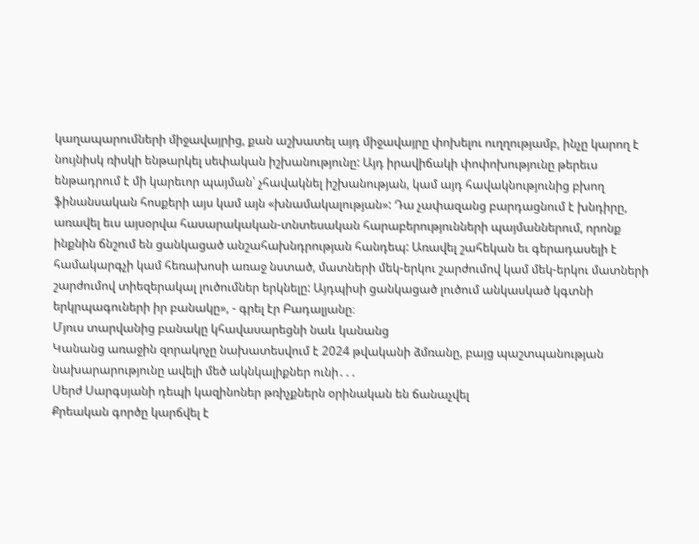կաղապարումների միջավայրից, քան աշխատել այդ միջավայրը փոխելու ուղղությամբ, ինչը կարող է նույնիսկ ռիսկի ենթարկել սեփական իշխանությունը: Այդ իրավիճակի փոփոխությունը թերեւս ենթադրում է մի կարեւոր պայման՝ չհավակնել իշխանության, կամ այդ հավակնությունից բխող ֆինանսական հոսքերի այս կամ այն «խնամակալության»: Դա չափազանց բարդացնում է խնդիրը, առավել եւս այսօրվա հասարակական-տնտեսական հարաբերությունների պայմաններում, որոնք ինքնին ճնշում են ցանկացած անշահախնդրության հանդեպ: Առավել շահեկան եւ գերադասելի է համակարգչի կամ հեռախոսի առաջ նստած, մատների մեկ-երկու շարժումով կամ մեկ-երկու մատների շարժումով տիեզերակալ լուծումներ երկնելը: Այդպիսի ցանկացած լուծում անկասկած կգտնի երկրպագուների իր բանակը», - գրել էր Բադալյանը։
Մյուս տարվանից բանակը կհավասարեցնի նաև կանանց
Կանանց առաջին զորակոչը նախատեսվում է 2024 թվականի ձմռանը, բայց պաշտպանության նախարարությունը ավելի մեծ ակնկալիքներ ունի․․․
Սերժ Սարգսյանի դեպի կազինոներ թռիչքներն օրինական են ճանաչվել
Քրեական գործը կարճվել է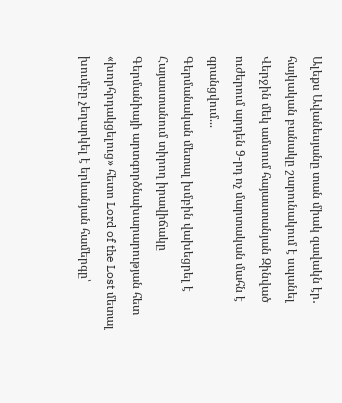Ալեքս Ավանեսյանը տան միակ զավակն էր․ հայկական բանակը շարունակում է սպանել
Վերջին մեկ ամսում հայաստանյան Զինված ուժերում արդեն 9-րդ ոչ մարտական մահն է գրանցվում...
Գերմանական մետալ խմբին վախեցրել է Հայաստանում տիրող իրավիճակը
Գերմանիայի արտգործնախարարության հետ «խորհրդակցելուց» հետո Lord of the Lost մետալ խումբը չեղարկել է երևանյան համերգը՝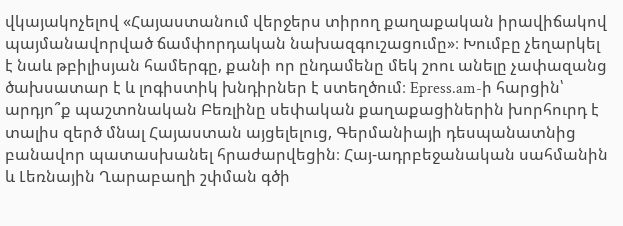վկայակոչելով «Հայաստանում վերջերս տիրող քաղաքական իրավիճակով պայմանավորված ճամփորդական նախազգուշացումը»։ Խումբը չեղարկել է նաև թբիլիսյան համերգը, քանի որ ընդամենը մեկ շոու անելը չափազանց ծախսատար է և լոգիստիկ խնդիրներ է ստեղծում։ Epress.am-ի հարցին՝ արդյո՞ք պաշտոնական Բեռլինը սեփական քաղաքացիներին խորհուրդ է տալիս զերծ մնալ Հայաստան այցելելուց, Գերմանիայի դեսպանատնից բանավոր պատասխանել հրաժարվեցին։ Հայ-ադրբեջանական սահմանին և Լեռնային Ղարաբաղի շփման գծի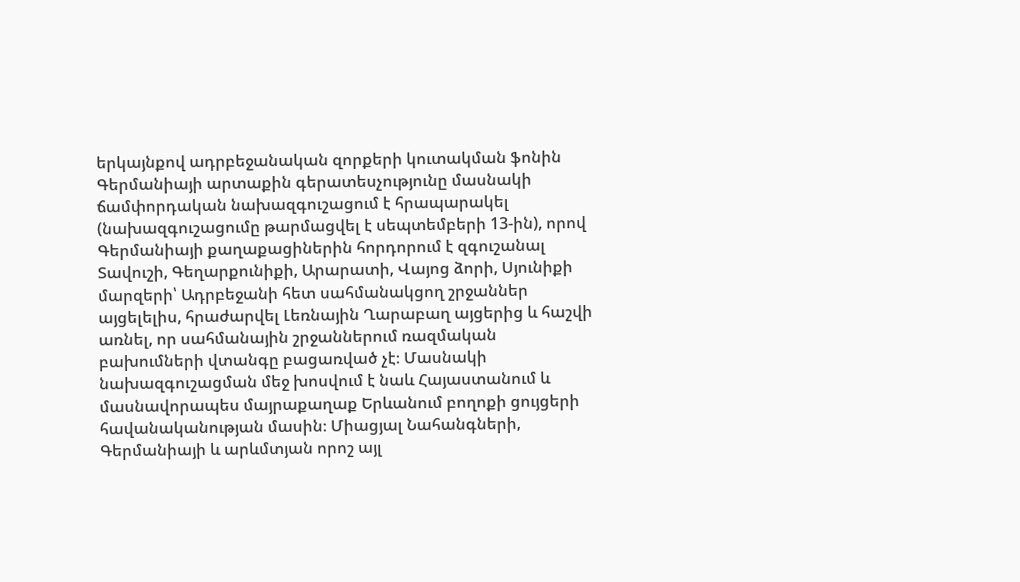երկայնքով ադրբեջանական զորքերի կուտակման ֆոնին Գերմանիայի արտաքին գերատեսչությունը մասնակի ճամփորդական նախազգուշացում է հրապարակել (նախազգուշացումը թարմացվել է սեպտեմբերի 13-ին), որով Գերմանիայի քաղաքացիներին հորդորում է զգուշանալ Տավուշի, Գեղարքունիքի, Արարատի, Վայոց ձորի, Սյունիքի մարզերի՝ Ադրբեջանի հետ սահմանակցող շրջաններ այցելելիս, հրաժարվել Լեռնային Ղարաբաղ այցերից և հաշվի առնել, որ սահմանային շրջաններում ռազմական բախումների վտանգը բացառված չէ։ Մասնակի նախազգուշացման մեջ խոսվում է նաև Հայաստանում և մասնավորապես մայրաքաղաք Երևանում բողոքի ցույցերի հավանականության մասին։ Միացյալ Նահանգների, Գերմանիայի և արևմտյան որոշ այլ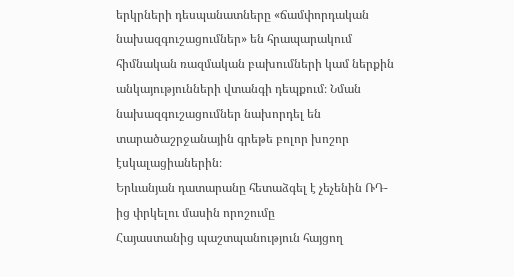երկրների դեսպանատները «ճամփորդական նախազգուշացումներ» են հրապարակում հիմնական ռազմական բախումների կամ ներքին անկայությունների վտանգի դեպքում։ Նման նախազգուշացումներ նախորդել են տարածաշրջանային գրեթե բոլոր խոշոր էսկալացիաներին։
Երևանյան դատարանը հետաձգել է չեչենին ՌԴ-ից փրկելու մասին որոշումը
Հայաստանից պաշտպանություն հայցող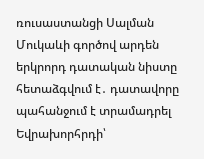ռուսաստանցի Սալման Մուկաևի գործով արդեն երկրորդ դատական նիստը հետաձգվում է․ դատավորը պահանջում է տրամադրել Եվրախորհրդի՝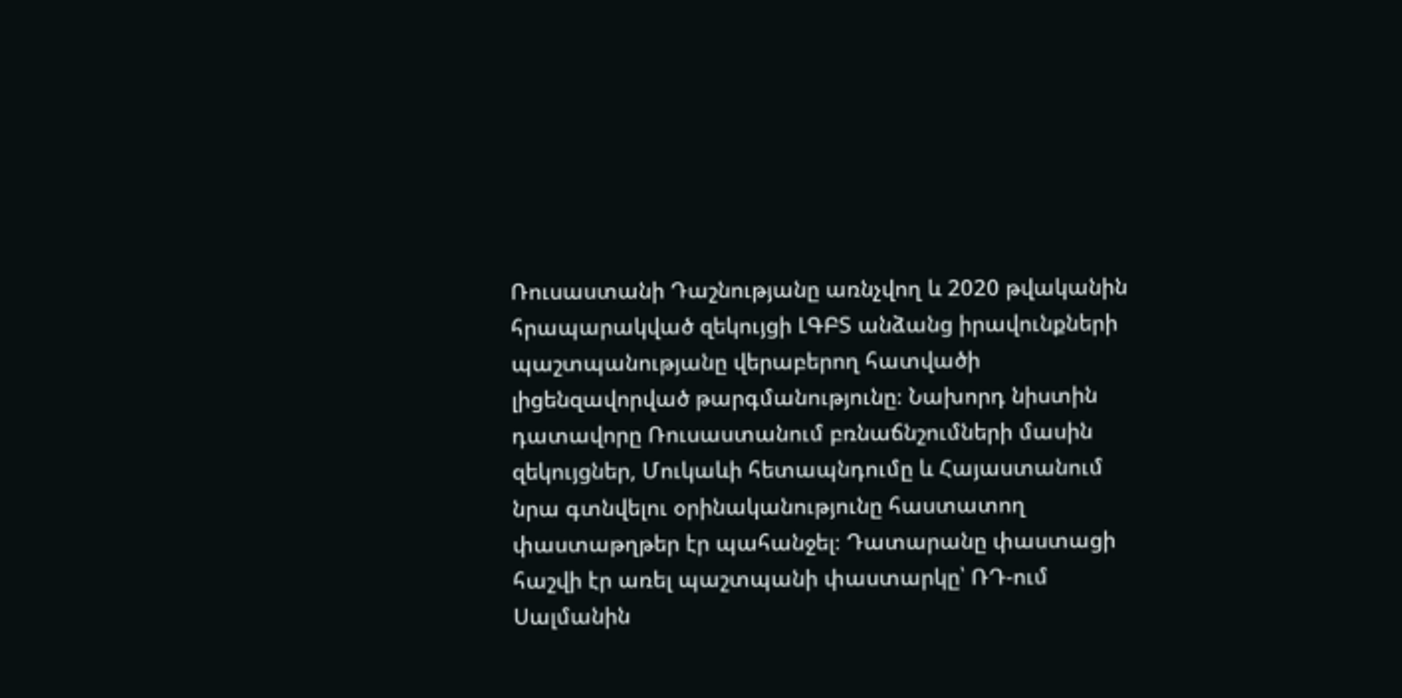Ռուսաստանի Դաշնությանը առնչվող և 2020 թվականին հրապարակված զեկույցի ԼԳԲՏ անձանց իրավունքների պաշտպանությանը վերաբերող հատվածի լիցենզավորված թարգմանությունը։ Նախորդ նիստին դատավորը Ռուսաստանում բռնաճնշումների մասին զեկույցներ, Մուկաևի հետապնդումը և Հայաստանում նրա գտնվելու օրինականությունը հաստատող փաստաթղթեր էր պահանջել։ Դատարանը փաստացի հաշվի էր առել պաշտպանի փաստարկը՝ ՌԴ-ում Սալմանին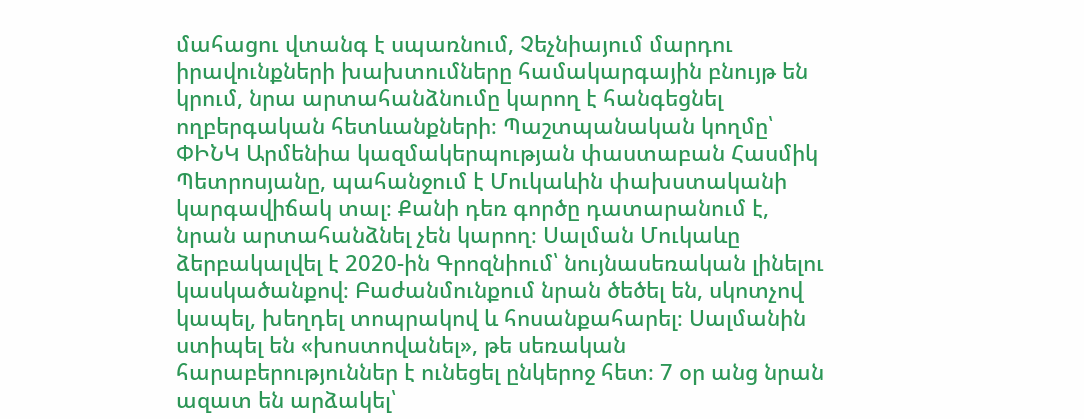մահացու վտանգ է սպառնում, Չեչնիայում մարդու իրավունքների խախտումները համակարգային բնույթ են կրում, նրա արտահանձնումը կարող է հանգեցնել ողբերգական հետևանքների։ Պաշտպանական կողմը՝ ՓԻՆԿ Արմենիա կազմակերպության փաստաբան Հասմիկ Պետրոսյանը, պահանջում է Մուկաևին փախստականի կարգավիճակ տալ։ Քանի դեռ գործը դատարանում է, նրան արտահանձնել չեն կարող։ Սալման Մուկաևը ձերբակալվել է 2020-ին Գրոզնիում՝ նույնասեռական լինելու կասկածանքով։ Բաժանմունքում նրան ծեծել են, սկոտչով կապել, խեղդել տոպրակով և հոսանքահարել։ Սալմանին ստիպել են «խոստովանել», թե սեռական հարաբերություններ է ունեցել ընկերոջ հետ։ 7 օր անց նրան ազատ են արձակել՝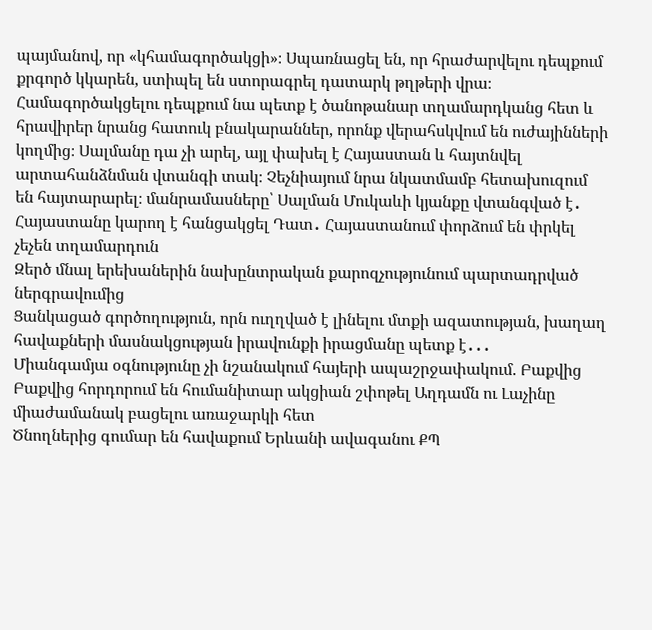պայմանով, որ «կհամագործակցի»։ Սպառնացել են, որ հրաժարվելու դեպքում քրգործ կկարեն, ստիպել են ստորագրել դատարկ թղթերի վրա։ Համագործակցելու դեպքում նա պետք է ծանոթանար տղամարդկանց հետ և հրավիրեր նրանց հատուկ բնակարաններ, որոնք վերահսկվում են ուժայինների կողմից։ Սալմանը դա չի արել, այլ փախել է Հայաստան և հայտնվել արտահանձնման վտանգի տակ։ Չեչնիայում նրա նկատմամբ հետախուզում են հայտարարել։ մանրամասները՝ Սալման Մուկաևի կյանքը վտանգված է․ Հայաստանը կարող է հանցակցել Դատ․ Հայաստանում փորձում են փրկել չեչեն տղամարդուն
Զերծ մնալ երեխաներին նախընտրական քարոզչությունում պարտադրված ներգրավումից
Ցանկացած գործողություն, որն ուղղված է լինելու մտքի ազատության, խաղաղ հավաքների մասնակցության իրավունքի իրացմանը պետք է․․․
Միանգամյա օգնությունը չի նշանակում հայերի ապաշրջափակում. Բաքվից
Բաքվից հորդորում են հումանիտար ակցիան շփոթել Աղդամն ու Լաչինը միաժամանակ բացելու առաջարկի հետ
Ծնողներից գումար են հավաքում Երևանի ավագանու ՔՊ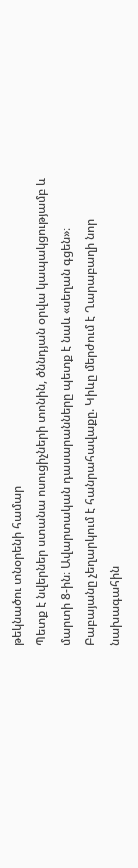թեկնածու տնօրենի համար
Պետք է նվերներ ստանա ոսուցիչների տոնին, ծննդյան օրվա կապակցությամբ և մարտի 8-ին։ Ավարտական դասարանները պետք է նաև «սեղան գցեն»։
Բաբայանը չեղարկում է հանրահավաքը. Կիևը մերժում է Ղարաբաղի նոր նախագահին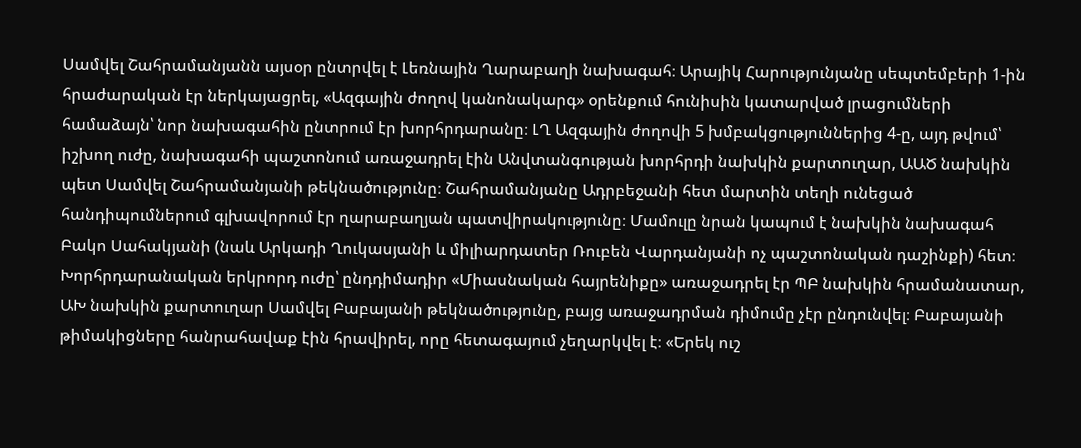Սամվել Շահրամանյանն այսօր ընտրվել է Լեռնային Ղարաբաղի նախագահ։ Արայիկ Հարությունյանը սեպտեմբերի 1-ին հրաժարական էր ներկայացրել, «Ազգային ժողով կանոնակարգ» օրենքում հունիսին կատարված լրացումների համաձայն՝ նոր նախագահին ընտրում էր խորհրդարանը։ ԼՂ Ազգային ժողովի 5 խմբակցություններից 4-ը, այդ թվում՝ իշխող ուժը, նախագահի պաշտոնում առաջադրել էին Անվտանգության խորհրդի նախկին քարտուղար, ԱԱԾ նախկին պետ Սամվել Շահրամանյանի թեկնածությունը։ Շահրամանյանը Ադրբեջանի հետ մարտին տեղի ունեցած հանդիպումներում գլխավորում էր ղարաբաղյան պատվիրակությունը։ Մամուլը նրան կապում է նախկին նախագահ Բակո Սահակյանի (նաև Արկադի Ղուկասյանի և միլիարդատեր Ռուբեն Վարդանյանի ոչ պաշտոնական դաշինքի) հետ։ Խորհրդարանական երկրորդ ուժը՝ ընդդիմադիր «Միասնական հայրենիքը» առաջադրել էր ՊԲ նախկին հրամանատար, ԱԽ նախկին քարտուղար Սամվել Բաբայանի թեկնածությունը, բայց առաջադրման դիմումը չէր ընդունվել։ Բաբայանի թիմակիցները հանրահավաք էին հրավիրել, որը հետագայում չեղարկվել է։ «Երեկ ուշ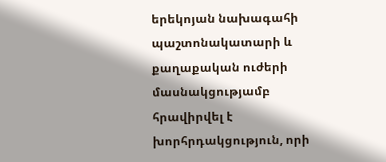երեկոյան նախագահի պաշտոնակատարի և քաղաքական ուժերի մասնակցությամբ հրավիրվել է խորհրդակցություն, որի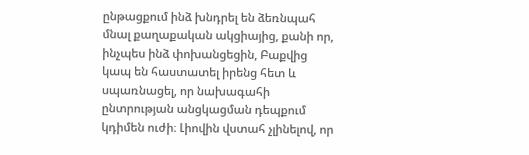ընթացքում ինձ խնդրել են ձեռնպահ մնալ քաղաքական ակցիայից, քանի որ, ինչպես ինձ փոխանցեցին, Բաքվից կապ են հաստատել իրենց հետ և սպառնացել, որ նախագահի ընտրության անցկացման դեպքում կդիմեն ուժի։ Լիովին վստահ չլինելով, որ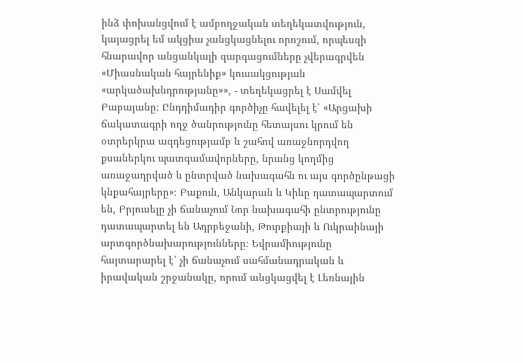ինձ փոխանցվում է ամբողջական տեղեկատվություն, կայացրել եմ ակցիա չանցկացնելու որոշում, որպեսզի հնարավոր անցանկալի զարգացումները չվերագրվեն «Միասնական հայրենիք» կուսակցության «արկածախնդրությանը»», - տեղեկացրել է Սամվել Բաբայանը։ Ընդդիմադիր գործիչը հավելել է՝ «Արցախի ճակատագրի ողջ ծանրությունը հետայսու կրում են օտրերկրա ազդեցությամբ և շահով առաջնորդվող քսաներկու պատգամավորները, նրանց կողմից առաջադրված և ընտրված նախագահն ու այս գործընթացի կնքահայրերը»։ Բաքուն, Անկարան և Կիևը դատապարտում են, Բրյուսելը չի ճանաչում Նոր նախագահի ընտրությունը դատապարտել են Ադրբեջանի, Թուրքիայի և Ուկրաինայի արտգործնախարությունները։ Եվրամիությունը հայտարարել է՝ չի ճանաչում սահմանադրական և իրավական շրջանակը, որում անցկացվել է Լեռնային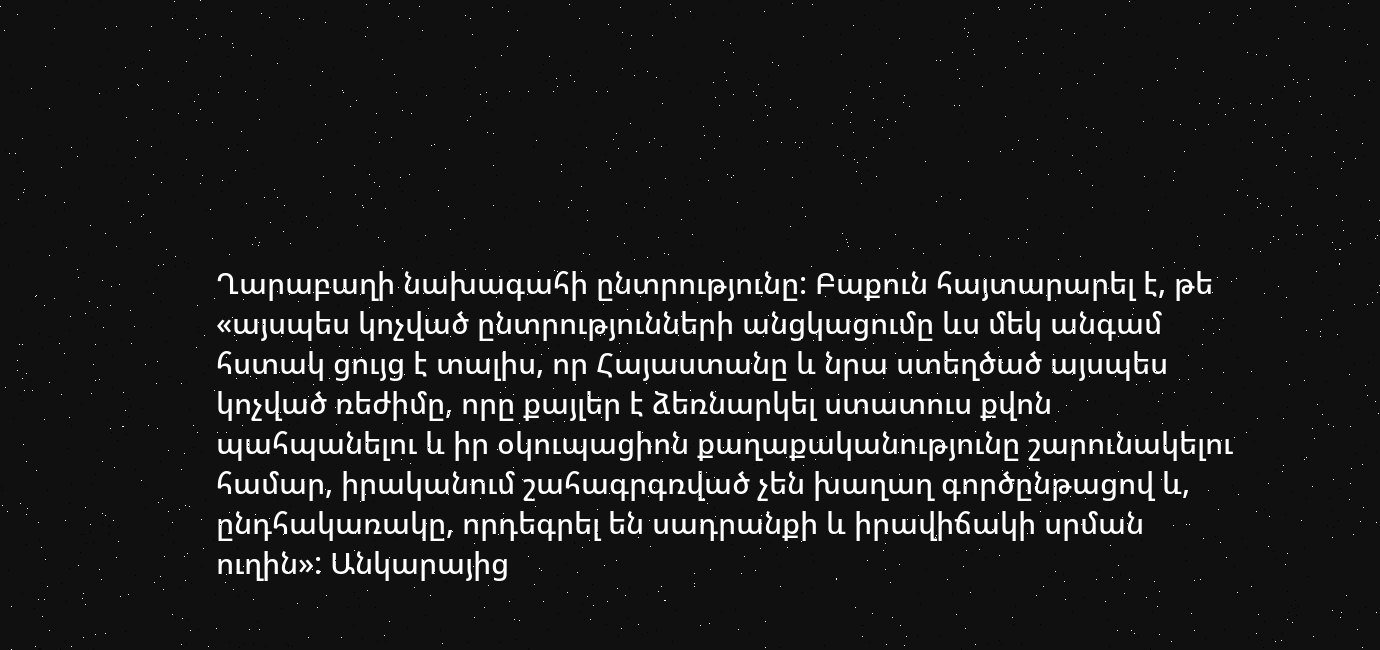Ղարաբաղի նախագահի ընտրությունը: Բաքուն հայտարարել է, թե «այսպես կոչված ընտրությունների անցկացումը ևս մեկ անգամ հստակ ցույց է տալիս, որ Հայաստանը և նրա ստեղծած այսպես կոչված ռեժիմը, որը քայլեր է ձեռնարկել ստատուս քվոն պահպանելու և իր օկուպացիոն քաղաքականությունը շարունակելու համար, իրականում շահագրգռված չեն խաղաղ գործընթացով և, ընդհակառակը, որդեգրել են սադրանքի և իրավիճակի սրման ուղին»: Անկարայից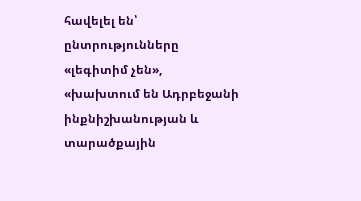հավելել են՝ ընտրությունները «լեգիտիմ չեն», «խախտում են Ադրբեջանի ինքնիշխանության և տարածքային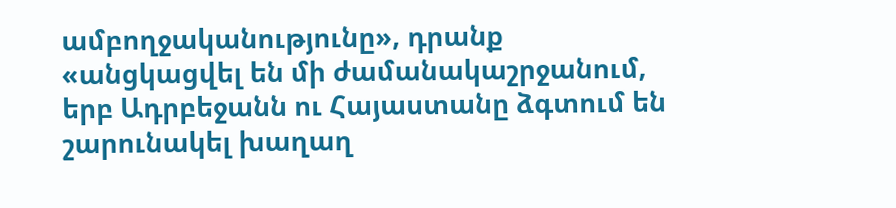ամբողջականությունը», դրանք «անցկացվել են մի ժամանակաշրջանում, երբ Ադրբեջանն ու Հայաստանը ձգտում են շարունակել խաղաղ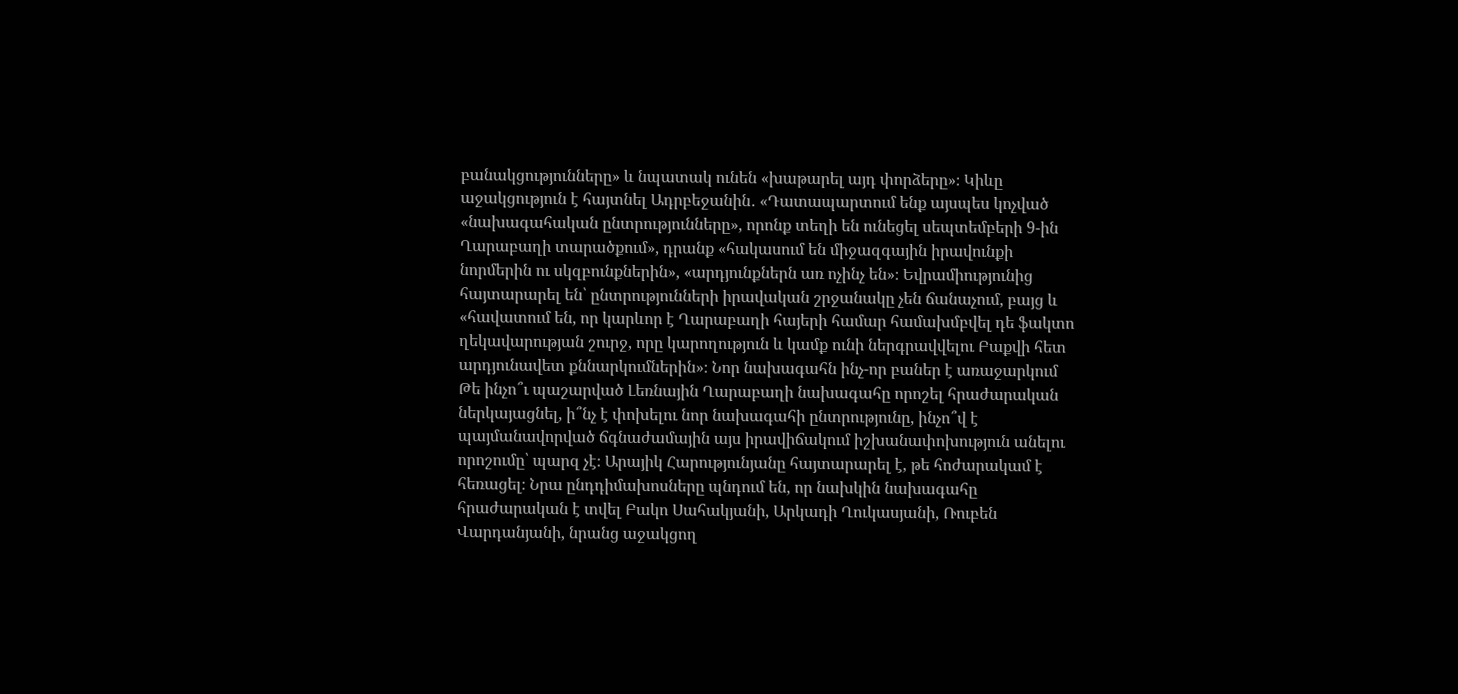բանակցությունները» և նպատակ ունեն «խաթարել այդ փորձերը»։ Կիևը աջակցություն է հայտնել Ադրբեջանին․ «Դատապարտում ենք այսպես կոչված «նախագահական ընտրությունները», որոնք տեղի են ունեցել սեպտեմբերի 9-ին Ղարաբաղի տարածքում», դրանք «հակասում են միջազգային իրավունքի նորմերին ու սկզբունքներին», «արդյունքներն առ ոչինչ են»։ Եվրամիությունից հայտարարել են՝ ընտրությունների իրավական շրջանակը չեն ճանաչում, բայց և «հավատում են, որ կարևոր է Ղարաբաղի հայերի համար համախմբվել դե ֆակտո ղեկավարության շուրջ, որը կարողություն և կամք ունի ներգրավվելու Բաքվի հետ արդյունավետ քննարկումներին»։ Նոր նախագահն ինչ-որ բաներ է առաջարկում Թե ինչո՞ւ պաշարված Լեռնային Ղարաբաղի նախագահը որոշել հրաժարական ներկայացնել, ի՞նչ է փոխելու նոր նախագահի ընտրությունը, ինչո՞վ է պայմանավորված ճգնաժամային այս իրավիճակում իշխանափոխություն անելու որոշումը՝ պարզ չէ։ Արայիկ Հարությունյանը հայտարարել է, թե հոժարակամ է հեռացել։ Նրա ընդդիմախոսները պնդում են, որ նախկին նախագահը հրաժարական է տվել Բակո Սահակյանի, Արկադի Ղուկասյանի, Ռուբեն Վարդանյանի, նրանց աջակցող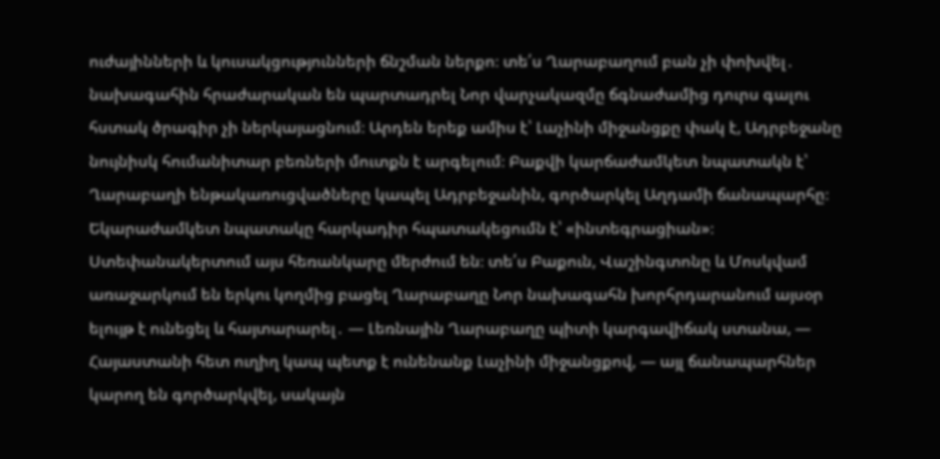ուժայինների և կուսակցությունների ճնշման ներքո։ տե՛ս Ղարաբաղում բան չի փոխվել․ նախագահին հրաժարական են պարտադրել Նոր վարչակազմը ճգնաժամից դուրս գալու հստակ ծրագիր չի ներկայացնում։ Արդեն երեք ամիս է՝ Լաչինի միջանցքը փակ է, Ադրբեջանը նույնիսկ հումանիտար բեռների մուտքն է արգելում։ Բաքվի կարճաժամկետ նպատակն է՝ Ղարաբաղի ենթակառուցվածները կապել Ադրբեջանին, գործարկել Աղդամի ճանապարհը։ Եկարաժամկետ նպատակը հարկադիր հպատակեցումն է՝ «ինտեգրացիան»։ Ստեփանակերտում այս հեռանկարը մերժում են։ տե՛ս Բաքուն, Վաշինգտոնը և Մոսկվամ առաջարկում են երկու կողմից բացել Ղարաբաղը Նոր նախագահն խորհրդարանում այսօր ելույթ է ունեցել և հայտարարել․ — Լեռնային Ղարաբաղը պիտի կարգավիճակ ստանա, — Հայաստանի հետ ուղիղ կապ պետք է ունենանք Լաչինի միջանցքով, — այլ ճանապարհներ կարող են գործարկվել, սակայն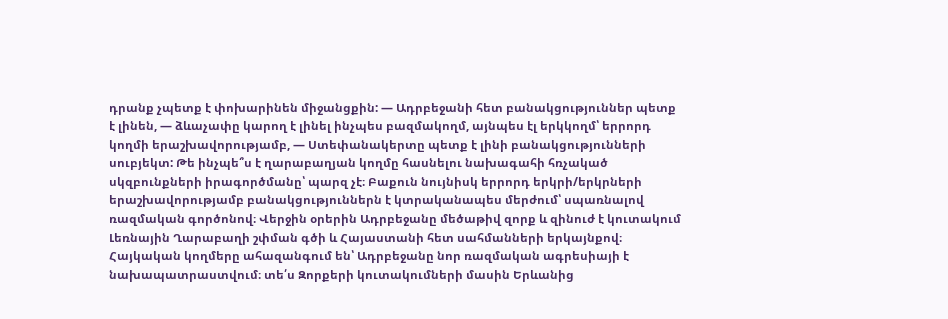դրանք չպետք է փոխարինեն միջանցքին: — Ադրբեջանի հետ բանակցություններ պետք է լինեն, — ձևաչափը կարող է լինել ինչպես բազմակողմ, այնպես էլ երկկողմ՝ երրորդ կողմի երաշխավորությամբ, — Ստեփանակերտը պետք է լինի բանակցությունների սուբյեկտ: Թե ինչպե՞ս է ղարաբաղյան կողմը հասնելու նախագահի հռչակած սկզբունքների իրագործմանը՝ պարզ չէ։ Բաքուն նույնիսկ երրորդ երկրի/երկրների երաշխավորությամբ բանակցություններն է կտրականապես մերժում՝ սպառնալով ռազմական գործոնով։ Վերջին օրերին Ադրբեջանը մեծաթիվ զորք և զինուժ է կուտակում Լեռնային Ղարաբաղի շփման գծի և Հայաստանի հետ սահմանների երկայնքով։ Հայկական կողմերը ահազանգում են՝ Ադրբեջանը նոր ռազմական ագրեսիայի է նախապատրաստվում։ տե՛ս Զորքերի կուտակումների մասին Երևանից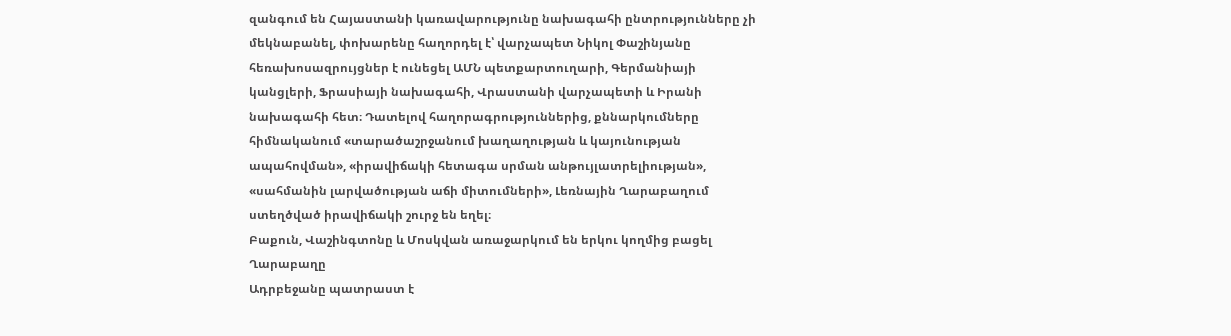զանգում են Հայաստանի կառավարությունը նախագահի ընտրությունները չի մեկնաբանել, փոխարենը հաղորդել է՝ վարչապետ Նիկոլ Փաշինյանը հեռախոսազրույցներ է ունեցել ԱՄՆ պետքարտուղարի, Գերմանիայի կանցլերի, Ֆրասիայի նախագահի, Վրաստանի վարչապետի և Իրանի նախագահի հետ։ Դատելով հաղորագրություններից, քննարկումները հիմնականում «տարածաշրջանում խաղաղության և կայունության ապահովման», «իրավիճակի հետագա սրման անթույլատրելիության», «սահմանին լարվածության աճի միտումների», Լեռնային Ղարաբաղում ստեղծված իրավիճակի շուրջ են եղել։
Բաքուն, Վաշինգտոնը և Մոսկվան առաջարկում են երկու կողմից բացել Ղարաբաղը
Ադրբեջանը պատրաստ է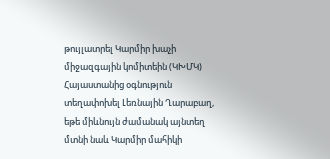թույլատրել Կարմիր խաչի միջազգային կոմիտեին (ԿԽՄԿ) Հայաստանից օգնություն տեղափոխել Լեռնային Ղարաբաղ, եթե միևնույն ժամանակ այնտեղ մտնի նաև Կարմիր մահիկի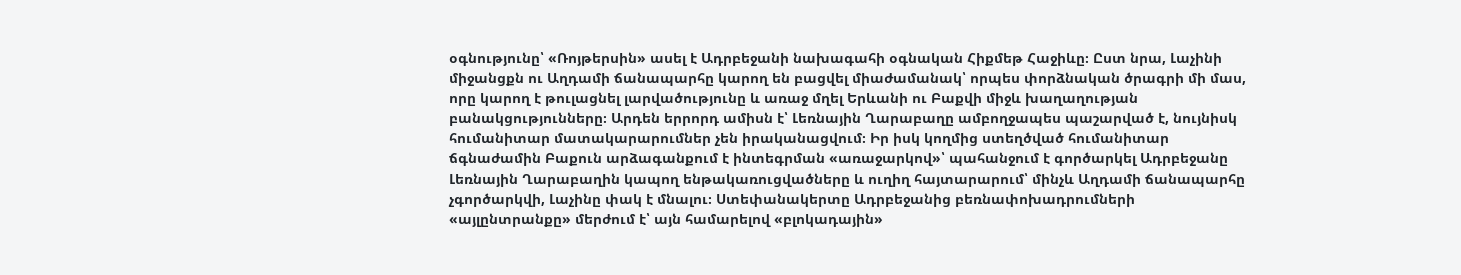օգնությունը՝ «Ռոյթերսին» ասել է Ադրբեջանի նախագահի օգնական Հիքմեթ Հաջիևը։ Ըստ նրա, Լաչինի միջանցքն ու Աղդամի ճանապարհը կարող են բացվել միաժամանակ՝ որպես փորձնական ծրագրի մի մաս, որը կարող է թուլացնել լարվածությունը և առաջ մղել Երևանի ու Բաքվի միջև խաղաղության բանակցությունները։ Արդեն երրորդ ամիսն է՝ Լեռնային Ղարաբաղը ամբողջապես պաշարված է, նույնիսկ հումանիտար մատակարարումներ չեն իրականացվում։ Իր իսկ կողմից ստեղծված հումանիտար ճգնաժամին Բաքուն արձագանքում է ինտեգրման «առաջարկով»՝ պահանջում է գործարկել Ադրբեջանը Լեռնային Ղարաբաղին կապող ենթակառուցվածները և ուղիղ հայտարարում՝ մինչև Աղդամի ճանապարհը չգործարկվի, Լաչինը փակ է մնալու։ Ստեփանակերտը Ադրբեջանից բեռնափոխադրումների «այլընտրանքը» մերժում է՝ այն համարելով «բլոկադային»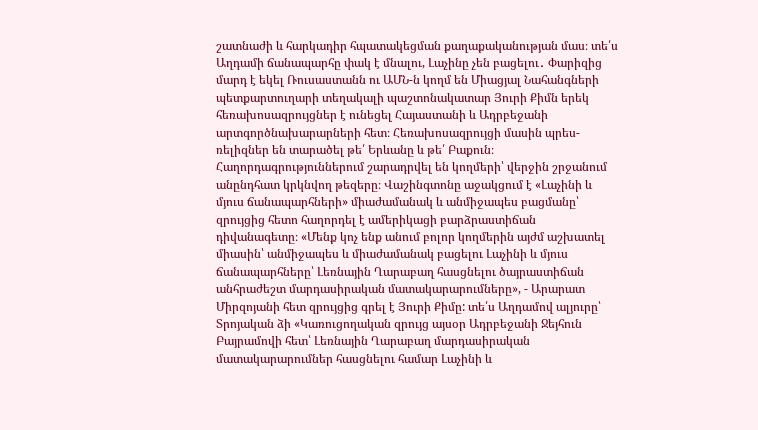շատնաժի և հարկադիր հպատակեցման քաղաքականության մաս։ տե՛ս Աղդամի ճանապարհը փակ է մնալու, Լաչինը չեն բացելու․ Փարիզից մարդ է եկել Ռուսաստանն ու ԱՄՆ-ն կողմ են Միացյալ Նահանգների պետքարտուղարի տեղակալի պաշտոնակատար Յուրի Քիմն երեկ հեռախոսազրույցներ է ունեցել Հայաստանի և Ադրբեջանի արտգործնախարարների հետ։ Հեռախոսազրույցի մասին պրես-ռելիզներ են տարածել թե՛ Երևանը և թե՛ Բաքուն։ Հաղորդագրություններում շարադրվել են կողմերի՝ վերջին շրջանում անընդհատ կրկնվող թեզերը։ Վաշինգտոնը աջակցում է «Լաչինի և մյուս ճանապարհների» միաժամանակ և անմիջապես բացմանը՝ զրույցից հետո հաղորդել է ամերիկացի բարձրաստիճան դիվանագետը։ «Մենք կոչ ենք անում բոլոր կողմերին այժմ աշխատել միասին՝ անմիջապես և միաժամանակ բացելու Լաչինի և մյուս ճանապարհները՝ Լեռնային Ղարաբաղ հասցնելու ծայրաստիճան անհրաժեշտ մարդասիրական մատակարարումները», - Արարատ Միրզոյանի հետ զրույցից գրել է Յուրի Քիմը: տե՛ս Աղդամով ալյուրը՝ Տրոյական ձի «Կառուցողական զրույց այսօր Ադրբեջանի Ջեյհուն Բայրամովի հետ՝ Լեռնային Ղարաբաղ մարդասիրական մատակարարումներ հասցնելու համար Լաչինի և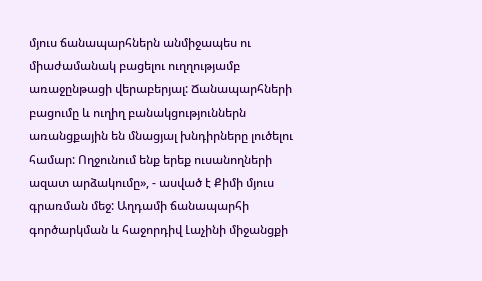մյուս ճանապարհներն անմիջապես ու միաժամանակ բացելու ուղղությամբ առաջընթացի վերաբերյալ: Ճանապարհների բացումը և ուղիղ բանակցություններն առանցքային են մնացյալ խնդիրները լուծելու համար: Ողջունում ենք երեք ուսանողների ազատ արձակումը», - ասված է Քիմի մյուս գրառման մեջ: Աղդամի ճանապարհի գործարկման և հաջորդիվ Լաչինի միջանցքի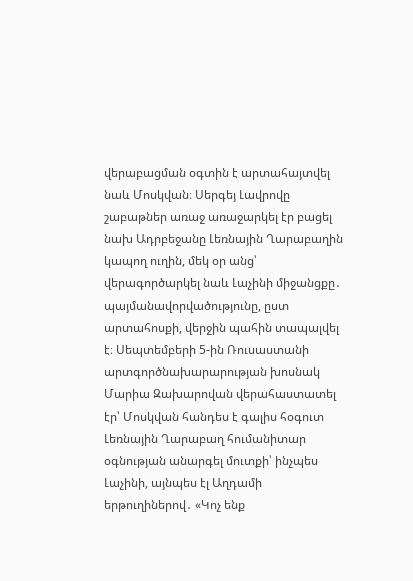վերաբացման օգտին է արտահայտվել նաև Մոսկվան։ Սերգեյ Լավրովը շաբաթներ առաջ առաջարկել էր բացել նախ Ադրբեջանը Լեռնային Ղարաբաղին կապող ուղին, մեկ օր անց՝ վերագործարկել նաև Լաչինի միջանցքը․ պայմանավորվածությունը, ըստ արտահոսքի, վերջին պահին տապալվել է։ Սեպտեմբերի 5-ին Ռուսաստանի արտգործնախարարության խոսնակ Մարիա Զախարովան վերահաստատել էր՝ Մոսկվան հանդես է գալիս հօգուտ Լեռնային Ղարաբաղ հումանիտար օգնության անարգել մուտքի՝ ինչպես Լաչինի, այնպես էլ Աղդամի երթուղիներով․ «Կոչ ենք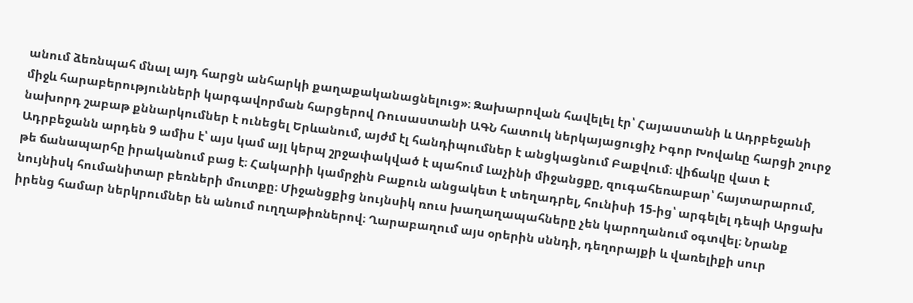անում ձեռնպահ մնալ այդ հարցն անհարկի քաղաքականացնելուց»։ Զախարովան հավելել էր՝ Հայաստանի և Ադրբեջանի միջև հարաբերությունների կարգավորման հարցերով Ռուսաստանի ԱԳՆ հատուկ ներկայացուցիչ Իգոր Խովաևը հարցի շուրջ նախորդ շաբաթ քննարկումներ է ունեցել Երևանում, այժմ էլ հանդիպումներ է անցկացնում Բաքվում։ վիճակը վատ է Ադրբեջանն արդեն 9 ամիս է՝ այս կամ այլ կերպ շրջափակված է պահում Լաչինի միջանցքը, զուգահեռաբար՝ հայտարարում, թե ճանապարհը իրականում բաց է։ Հակարիի կամրջին Բաքուն անցակետ է տեղադրել, հունիսի 15-ից՝ արգելել դեպի Արցախ նույնիսկ հումանիտար բեռների մուտքը։ Միջանցքից նույնսիկ ռուս խաղաղապահները չեն կարողանում օգտվել։ Նրանք իրենց համար ներկրումներ են անում ուղղաթիռներով։ Ղարաբաղում այս օրերին սննդի, դեղորայքի և վառելիքի սուր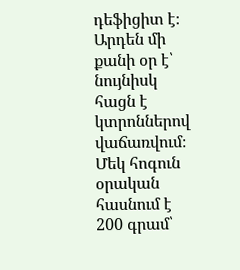դեֆիցիտ է։ Արդեն մի քանի օր է՝ նույնիսկ հացն է կտրոններով վաճառվում։ Մեկ հոգուն օրական հասնում է 200 գրամ՝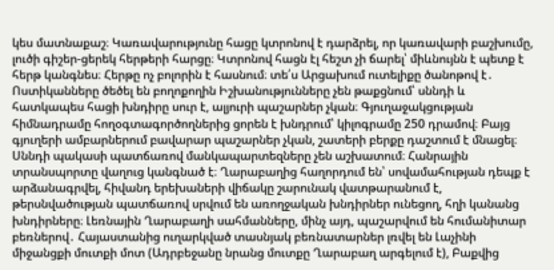կես մատնաքաշ։ Կառավարությունը հացը կտրոնով է դարձրել, որ կառավարի բաշխումը, լուծի գիշեր-ցերեկ հերթերի հարցը։ Կտրոնով հացն էլ հեշտ չի ճարել՝ միևնույնն է պետք է հերթ կանգնես։ Հերթը ոչ բոլորին է հասնում։ տե՛ս Արցախում ուտելիքը ծանոթով է․ Ոստիկանները ծեծել են բողոքողին Իշխանությունները չեն թաքցնում՝ սննդի և հատկապես հացի խնդիրը սուր է, ալյուրի պաշարներ չկան։ Գյուղաջակցության հիմնադրամը հողօգտագործողներից ցորեն է խնդրում՝ կիլոգրամը 250 դրամով։ Բայց գյուղերի ամբարներում բավարար պաշարներ չկան, շատերի բերքը դաշտում է մնացել։ Սննդի պակասի պատճառով մանկապարտեզները չեն աշխատում։ Հանրային տրանսպորտը վաղուց կանգնած է։ Ղարաբաղից հաղորդում են՝ սովամահության դեպք է արձանագրվել, հիվանդ երեխաների վիճակը շարունակ վատթարանում է, թերսնվածության պատճառով սրվում են առողջական խնդիրներ ունեցող, հղի կանանց խնդիրները։ Լեռնային Ղարաբաղի սահմանները, մինչ այդ, պաշարվում են հումանիտար բեռներով․ Հայաստանից ուղարկված տասնյակ բեռնատարներ լռվել են Լաչինի միջանցքի մուտքի մոտ (Ադրբեջանը նրանց մուտքը Ղարաբաղ արգելում է), Բաքվից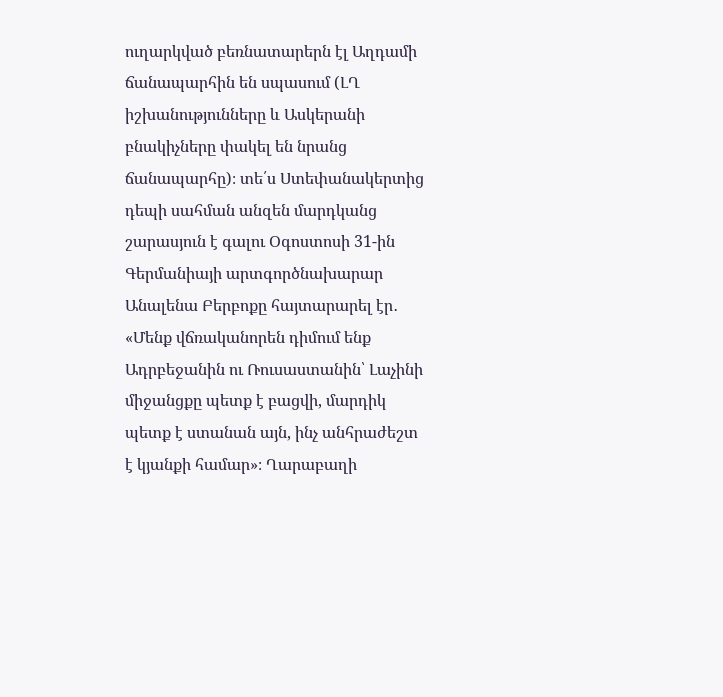ուղարկված բեռնատարերն էլ Աղդամի ճանապարհին են սպասում (ԼՂ իշխանությունները և Ասկերանի բնակիչները փակել են նրանց ճանապարհը)։ տե՛ս Ստեփանակերտից դեպի սահման անզեն մարդկանց շարասյուն է գալու Օգոստոսի 31-ին Գերմանիայի արտգործնախարար Անալենա Բերբոքը հայտարարել էր․ «Մենք վճռականորեն դիմում ենք Ադրբեջանին ու Ռուսաստանին՝ Լաչինի միջանցքը պետք է բացվի, մարդիկ պետք է ստանան այն, ինչ անհրաժեշտ է կյանքի համար»։ Ղարաբաղի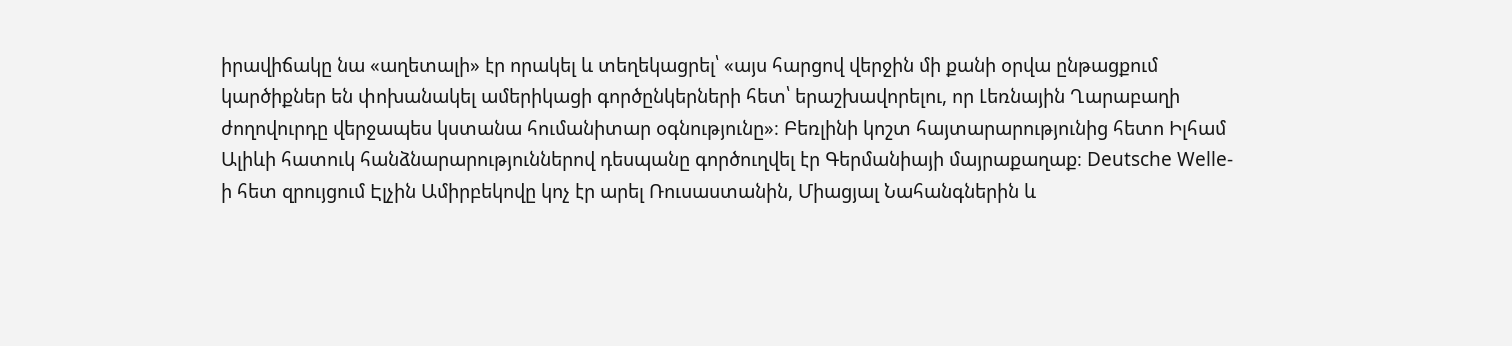իրավիճակը նա «աղետալի» էր որակել և տեղեկացրել՝ «այս հարցով վերջին մի քանի օրվա ընթացքում կարծիքներ են փոխանակել ամերիկացի գործընկերների հետ՝ երաշխավորելու, որ Լեռնային Ղարաբաղի ժողովուրդը վերջապես կստանա հումանիտար օգնությունը»։ Բեռլինի կոշտ հայտարարությունից հետո Իլհամ Ալիևի հատուկ հանձնարարություններով դեսպանը գործուղվել էր Գերմանիայի մայրաքաղաք։ Deutsche Welle-ի հետ զրույցում Էլչին Ամիրբեկովը կոչ էր արել Ռուսաստանին, Միացյալ Նահանգներին և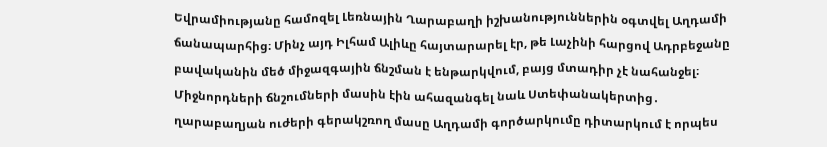Եվրամիությանը համոզել Լեռնային Ղարաբաղի իշխանություններին օգտվել Աղդամի ճանապարհից։ Մինչ այդ Իլհամ Ալիևը հայտարարել էր, թե Լաչինի հարցով Ադրբեջանը բավականին մեծ միջազգային ճնշման է ենթարկվում, բայց մտադիր չէ նահանջել։ Միջնորդների ճնշումների մասին էին ահազանգել նաև Ստեփանակերտից․ ղարաբաղյան ուժերի գերակշռող մասը Աղդամի գործարկումը դիտարկում է որպես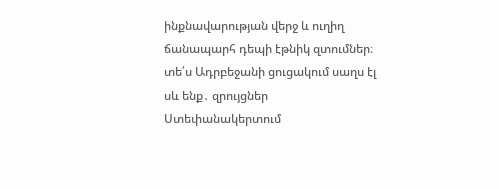ինքնավարության վերջ և ուղիղ ճանապարհ դեպի էթնիկ զտումներ։ տե՛ս Ադրբեջանի ցուցակում սաղս էլ սև ենք․ զրույցներ Ստեփանակերտում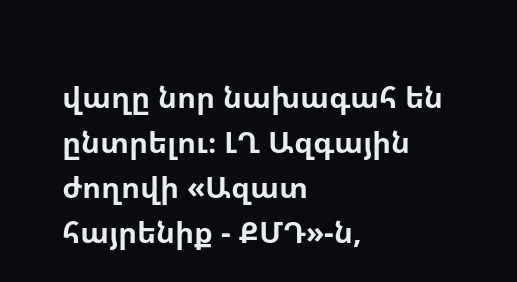վաղը նոր նախագահ են ընտրելու։ ԼՂ Ազգային ժողովի «Ազատ հայրենիք - ՔՄԴ»-ն,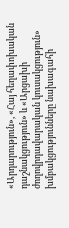«Արդարություն», «Հայ հեղափոխական դաշնակցություն» և «Արցախի ժողովրդավարական կուսակցություն» խմբակցությունները նախագահի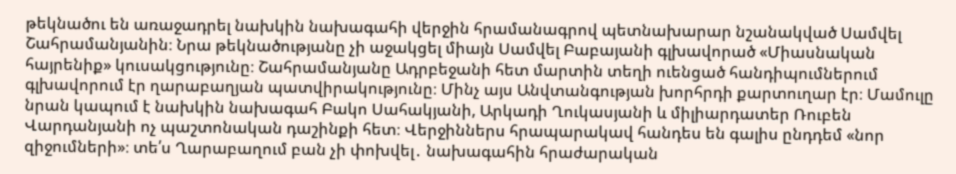թեկնածու են առաջադրել նախկին նախագահի վերջին հրամանագրով պետնախարար նշանակված Սամվել Շահրամանյանին։ Նրա թեկնածությանը չի աջակցել միայն Սամվել Բաբայանի գլխավորած «Միասնական հայրենիք» կուսակցությունը։ Շահրամանյանը Ադրբեջանի հետ մարտին տեղի ուենցած հանդիպումներում գլխավորում էր ղարաբաղյան պատվիրակությունը։ Մինչ այս Անվտանգության խորհրդի քարտուղար էր։ Մամուլը նրան կապում է նախկին նախագահ Բակո Սահակյանի, Արկադի Ղուկասյանի և միլիարդատեր Ռուբեն Վարդանյանի ոչ պաշտոնական դաշինքի հետ։ Վերջիններս հրապարակավ հանդես են գալիս ընդդեմ «նոր զիջումների»։ տե՛ս Ղարաբաղում բան չի փոխվել․ նախագահին հրաժարական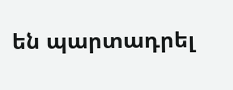են պարտադրել